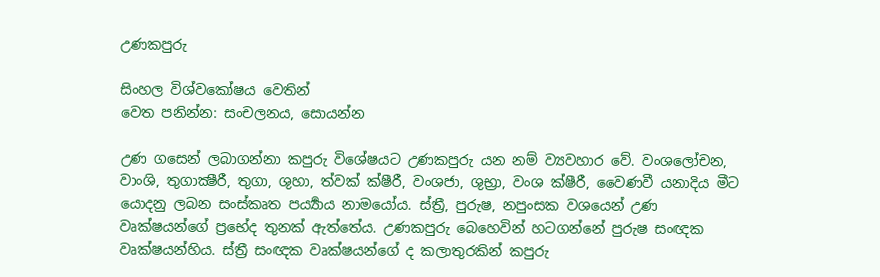උණකපුරු

සිංහල විශ්වකෝෂය වෙතින්
වෙත පනින්න: සංචලනය, සොයන්න

උණ ගසෙන් ලබාගන්නා කපුරු විශේෂයට උණකපුරු යන නම් ව්‍යවහාර වේ. වංශලෝචන, වාංශි, තුගාක්‍ෂීරී, තුගා, ශුහා, ත්වක් ක්ෂීරී, වංශජා, ශුභ්‍රා, වංශ ක්ෂීරී, වෛණවී යනාදිය මීට යොදනු ලබන සංස්කෘත පර්‍ය්‍යාය නාමයෝය. ස්ත්‍රී, පුරුෂ, නපුංසක වශයෙන් උණ වෘක්ෂයන්ගේ ප්‍රභේද තුනක් ඇත්තේය. උණකපුරු බෙහෙවින් හටගන්නේ පුරුෂ සංඥක වෘක්ෂයන්හිය. ස්ත්‍රී සංඥක වෘක්ෂයන්ගේ ද කලාතුරකින් කපුරු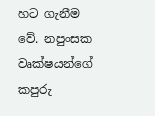හට ගැනීම වේ. නපුංසක වෘක්ෂයන්ගේ කපුරු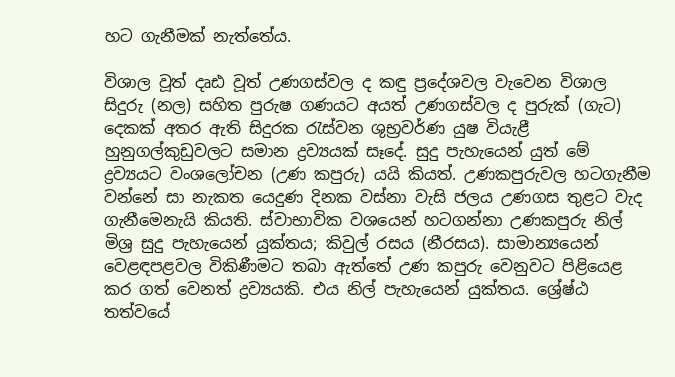හට ගැනීමක් නැත්තේය.

විශාල වූත් දෘඪ වූත් උණගස්වල ද කඳු ප්‍රදේශවල වැවෙන විශාල සිදුරු (නල) සහිත පුරුෂ ගණයට අයත් උණගස්වල ද පුරුක් (ගැට) දෙකක් අතර ඇති සිදුරක රැස්වන ශුභ්‍රවර්ණ යුෂ වියැළී හුනුගල්කුඩුවලට සමාන ද්‍රව්‍යයක් සෑදේ. සුදු පැහැයෙන් යුත් මේ ද්‍රව්‍යයට වංශලෝචන (උණ කපුරු) යයි කියත්. උණකපුරුවල හටගැනීම වන්නේ සා නැකත යෙදුණ දිනක වස්නා වැසි ජලය උණගස තුළට වැද ගැනීමෙනැයි කියති. ස්වාභාවික වශයෙන් හටගන්නා උණකපුරු නිල් මිශ්‍ර සුදු පැහැයෙන් යුක්තය; කිවුල් රසය (නීරසය). සාමාන්‍යයෙන් වෙළඳපළවල විකිණීමට තබා ඇත්තේ උණ කපුරු වෙනුවට පිළියෙළ කර ගත් වෙනත් ද්‍රව්‍යයකි. එය නිල් පැහැයෙන් යුක්තය. ශ්‍රේෂ්ඨ තත්වයේ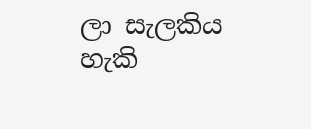ලා සැලකිය හැකි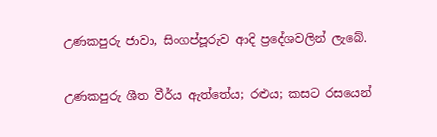උණකපුරු ජාවා, සිංගප්පූරුව ආදි ප්‍රදේශවලින් ලැබේ.

උණකපුරු ශීත වීර්ය ඇත්තේය; රළුය; කසට රසයෙන්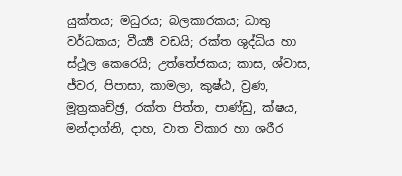යුක්තය; මධුරය; බලකාරකය; ධාතු වර්ධකය; වීර්‍ය්‍ය වඩයි; රක්ත ශුද්ධිය හා ස්ථූල කෙරෙයි; උත්තේජකය; කාස, ශ්වාස, ජ්වර, පිපාසා, කාමලා, කුෂ්ඨ, ව්‍රණ, මූත්‍රකෘච්ඡ්‍ර, රක්ත පිත්ත, පාණ්ඩු, ක්ෂය, මන්දාග්නි, දාහ, වාත විකාර හා ශරීර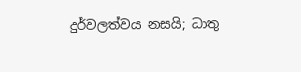දුර්වලත්වය නසයි; ධාතු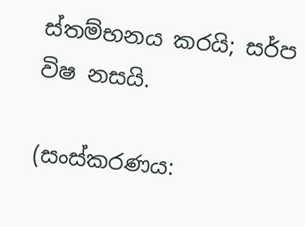ස්තම්භනය කරයි; සර්ප විෂ නසයි.

(සංස්කරණය: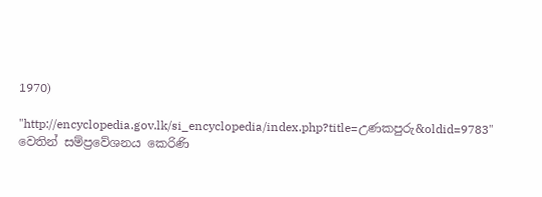1970)

"http://encyclopedia.gov.lk/si_encyclopedia/index.php?title=උණකපුරු&oldid=9783" වෙතින් සම්ප්‍රවේශනය කෙරිණි